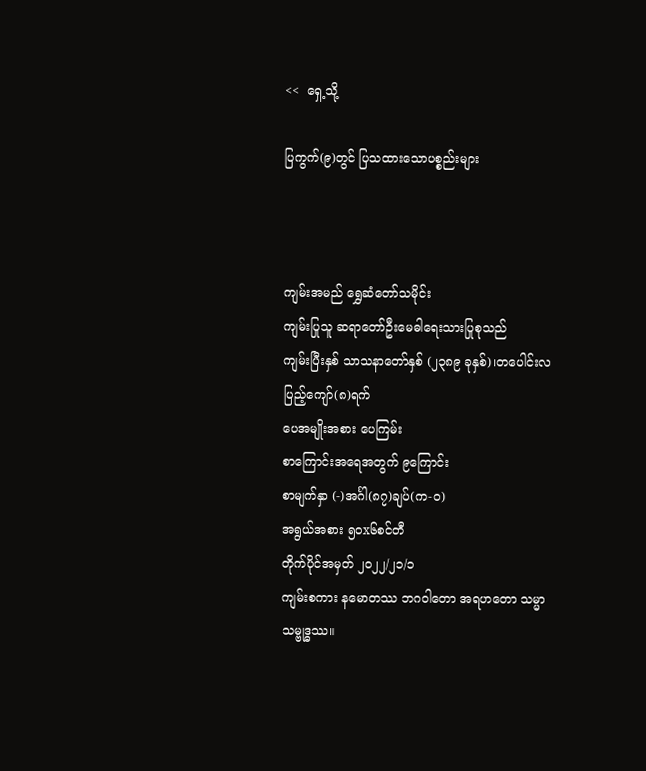<<  ရှေ့သို့

ပြကွက်(၉)တွင် ပြသထားသောပစ္စည်းများ



ကျမ်းအမည် ရွှေဆံတော်သမိုင်း
ကျမ်းပြုသူ ဆရာတော်ဦးမေဓါရေးသားပြုစုသည်
ကျမ်းပြီးနှစ် သာသနာတော်နှစ် (၂၃၈၉ ခုနှစ်)၊တပေါင်းလပြည့်ကျော်(၈)ရက်
ပေအမျိုးအစား ပေကြမ်း
စာကြောင်းအရေအတွက် ၉ကြောင်း
စာမျက်နှာ (-)အင်္ဂါ(၈၇)ချပ်(က-ဝ)
အရွယ်အစား ၅၀x၆စင်တီ
တိုက်ပိုင်အမှတ် ၂၀၂၂/၂၁/၁
ကျမ်းစကား နမောတဿ ဘဂဝါတော အရဟတော သမ္မာသမ္ဗုဒ္ဓဿ။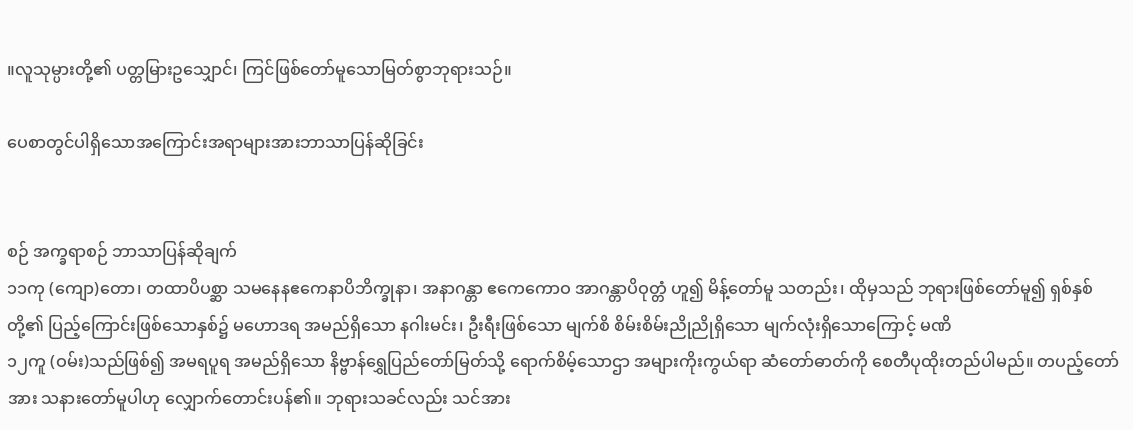။လူသုမ္ပားတို့၏ ပတ္တမြားဥသျှောင်၊ ကြင်ဖြစ်တော်မူသောမြတ်စွာဘုရားသဉ်။

ပေစာတွင်ပါရှိသောအကြောင်းအရာများအားဘာသာပြန်ဆိုခြင်း


စဉ် အက္ခရာစဉ် ဘာသာပြန်ဆိုချက်
၁၁ကု (ကျော)တော၊ တထာပိပစ္ဆာ သမနေနဧကေနာပိဘိက္ခုနာ၊ အနာဂန္တာ ဧကေကောဝ အာဂန္တာပိဝုတ္တံ ဟူ၍ မိန့်တော်မူ သတည်း၊ ထိုမှသည် ဘုရားဖြစ်တော်မူ၍ ရှစ်နှစ်တို့၏ ပြည့်ကြောင်းဖြစ်သောနှစ်၌ မဟောဒရ အမည်ရှိသော နဂါးမင်း၊ ဦးရီးဖြစ်သော မျက်စိ စိမ်းစိမ်းညိုညိုရှိသော မျက်လုံးရှိသောကြောင့် မဏိ
၁၂ကူ (ဝမ်း)သည်ဖြစ်၍ အမရပူရ အမည်ရှိသော နိဗ္ဗာန်ရွှေပြည်တော်မြတ်သို့ ရောက်စိမ့်သောဌာ အများကိုးကွယ်ရာ ဆံတော်ဓာတ်ကို စေတီပုထိုးတည်ပါမည်။ တပည့်တော်အား သနားတော်မူပါဟု လျှောက်တောင်းပန်၏။ ဘုရားသခင်လည်း သင်အား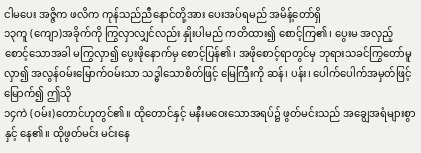ငါမပေး အဇ္ဇိက ဖလိက ကုန်သည်ညီနောင်တို့အား ပေးအပ်ရမည် အမိန့်တော်ရှိ
၁၃ကူ (ကျော)အခိုက်ကို ကြွလှာလျှင်လည်း နှိုးပါမည် ကတိထား၍ စောင့်ကြ၏၊ ပွေးမ အလှည့်စောင့်သောအခါ မကြွလှာ၍ ပွေးဖိုနောက်မှ စောင့်ပြန်၏၊ အဖိုစောင့်ရာတွင်မှ ဘုရားသခင်ကြွတော်မူလှာ၍ အလွန်ဝမ်းမြောက်ဝမ်းသာ သဒ္ဓါသောစိတ်ဖြင့် မြေကြီးကို ဆန်၊ ပန်း၊ ပေါက်ပေါက်အမှတ်ဖြင့် မြောက်၍ ဤသို
၁၄ကဲ (ဝမ်း)တောင်ဟုတွင်၏။ ထိုတောင်နှင့် မနီးမဝေးသောအရပ်၌ ဖွတ်မင်းသည် အချွေအရံများစွာနှင့် နေ၏။ ထိုဖွတ်မင်း မင်းနေ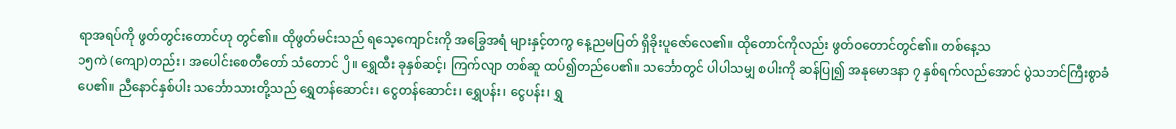ရာအရပ်ကို ဖွတ်တွင်းတောင်ဟု တွင်၏။ ထိုဖွတ်မင်းသည် ရသေ့ကျောင်းကို အခြွေအရံ များနှင့်တကွ နေ့ညမပြတ် ရှိခိုးပူဇော်လေ၏။ ထိုတောင်ကိုလည်း ဖွတ်ဝတောင်တွင်၏။ တစ်နေ့သ
၁၅ကဲ (ကျော)တည်း၊ အပေါင်းစေတီတော် သံတောင် ၂ိ။ ရွှေထီး ခုနှစ်ဆင့်၊ ကြက်လျာ တစ်ဆူ ထပ်၍တည်ပေ၏။ သင်္ဘောတွင် ပါပါသမျှ စပါးကို ဆန်ပြု၍ အနုမောဒနာ ၇ နှစ်ရက်လည်အောင် ပွဲသဘင်ကြီးစွာခံပေ၏။ ညီနောင်နှစ်ပါး သင်္ဘောသားတို့သည် ရွှေတန်ဆောင်း၊ ငွေတန်ဆောင်း၊ ရွှေပန်း၊ ငွေပန်း၊ ရွှ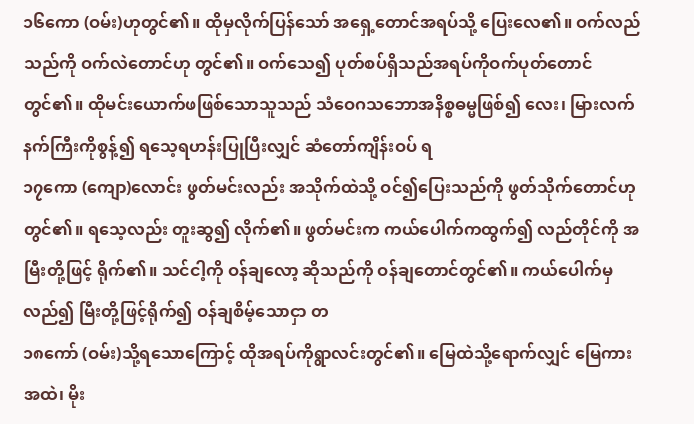၁၆ကော (ဝမ်း)ဟုတွင်၏။ ထိုမှလိုက်ပြန်သော် အရှေ့တောင်အရပ်သို့ ပြေးလေ၏။ ဝက်လည်သည်ကို ဝက်လဲတောင်ဟု တွင်၏။ ဝက်သေ၍ ပုတ်စပ်ရှိသည်အရပ်ကိုဝက်ပုတ်တောင် တွင်၏။ ထိုမင်းယောက်ဖဖြစ်သောသူသည် သံဝေဂသဘောအနိစ္စဓမ္မဖြစ်၍ လေး၊ မြားလက်နက်ကြီးကိုစွန့်၍ ရသေ့ရဟန်းပြုပြီးလျှင် ဆံတော်ကျိန်းဝပ် ရ
၁၇ကော (ကျော)လောင်း ဖွတ်မင်းလည်း အသိုက်ထဲသို့ ဝင်၍ပြေးသည်ကို ဖွတ်သိုက်တောင်ဟုတွင်၏။ ရသေ့လည်း တူးဆွ၍ လိုက်၏။ ဖွတ်မင်းက ကယ်ပေါက်ကထွက်၍ လည်တိုင်ကို အမြီးတို့ဖြင့် ရိုက်၏။ သင်ငါ့ကို ဝန်ချလော့ ဆိုသည်ကို ဝန်ချတောင်တွင်၏။ ကယ်ပေါက်မှလည်၍ မြီးတို့ဖြင့်ရိုက်၍ ဝန်ချစိမ့်သောငှာ တ
၁၈ကော် (ဝမ်း)သို့ရသောကြောင့် ထိုအရပ်ကိုရွာလင်းတွင်၏။ မြေထဲသို့ရောက်လျှင် မြေကားအထဲ၊ မိုး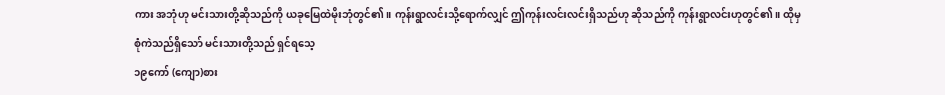ကား အဘုံဟု မင်းသားတို့ဆိုသည်ကို ယခုမြေထဲမိုးဘုံတွင်၏။ ကုန်းရွာလင်းသို့ရောက်လျှင် ဤကုန်းလင်းလင်းရှိသည်ဟု ဆိုသည်ကို ကုန်းရွာလင်းဟုတွင်၏။ ထိုမှ စုံကဲသည်ရှိသော် မင်းသားတို့သည် ရှင်ရသေ့
၁၉ကော် (ကျော)စား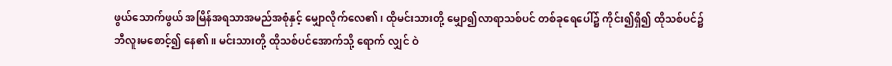ဖွယ်သောက်ဖွယ် အမြိန်အရသာအမည်အစုံနှင့် မျှောလိုက်လေ၏၊ ထိုမင်းသားတို့ မျှော၍လာရာသစ်ပင် တစ်ခုရေပေါ်၌ ကိုင်း၍ရှိ၍ ထိုသစ်ပင်၌ ဘီလူးမစောင့်၍ နေ၏။ မင်းသားတို့ ထိုသစ်ပင်အောက်သို့ ရောက် လျှင် ဝဲ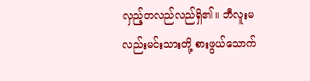လှည့်တလည်လည်ရှိ၏။ ဘီလူးမလည်းမင်းသားတို့ စားဖွယ်သောက်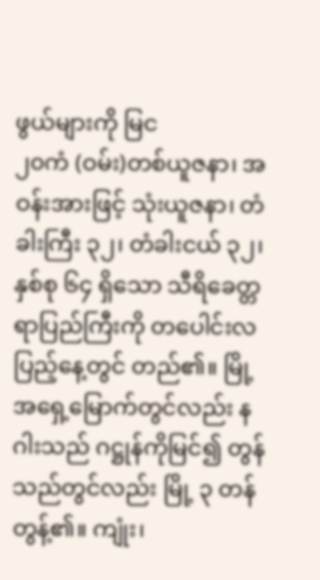ဖွယ်များကို မြင
၂၀ကံ (ဝမ်း)တစ်ယူဇနာ၊ အဝန်းအားဖြင့် သုံးယူဇနာ၊ တံခါးကြီး ၃၂၊ တံခါးငယ် ၃၂၊ နှစ်စု ၆၄ ရှိသော သီရိခေတ္တရာပြည်ကြီးကို တပေါင်းလပြည့်နေ့တွင် တည်၏။ မြို့အရှေ့မြောက်တွင်လည်း နဂါးသည် ဂဋ္ဌုန်ကိုမြင်၍ တွန်သည်တွင်လည်း မြို့ ၃ တန်တွန့်၏။ ကျုံး၊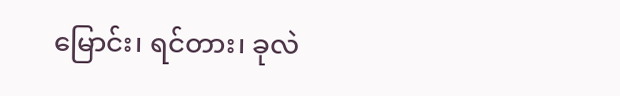မြောင်း၊ ရင်တား၊ ခုလဲ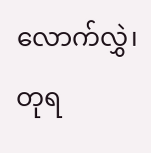လောက်လွှဲ၊ တုရ